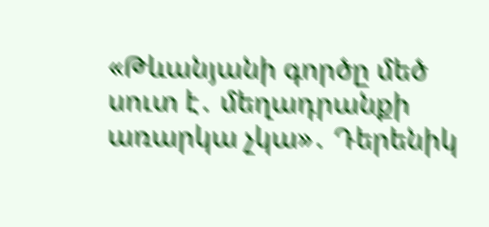«Թևանյանի գործը մեծ սուտ է․ մեղադրանքի առարկա չկա»․ Դերենիկ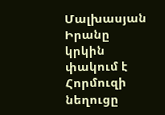Մալխասյան Իրանը կրկին փակում է Հորմուզի նեղուցը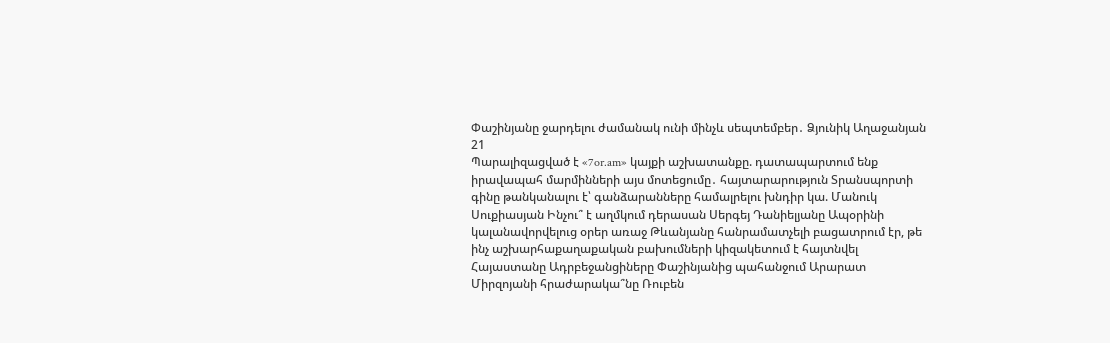Փաշինյանը ջարդելու ժամանակ ունի մինչև սեպտեմբեր․ Ձյունիկ Աղաջանյան
21
Պարալիզացված է «7or.am» կայքի աշխատանքը. դատապարտում ենք իրավապահ մարմինների այս մոտեցումը․ հայտարարություն Տրանսպորտի գինը թանկանալու է՝ գանձարանները համալրելու խնդիր կա. Մանուկ Սուքիասյան Ինչու՞ է աղմկում դերասան Սերգեյ Դանիելյանը Ապօրինի կալանավորվելուց օրեր առաջ Թևանյանը հանրամատչելի բացատրում էր, թե ինչ աշխարհաքաղաքական բախումների կիզակետում է հայտնվել Հայաստանը Ադրբեջանցիները Փաշինյանից պահանջում Արարատ Միրզոյանի հրաժարակա՞նը Ռուբեն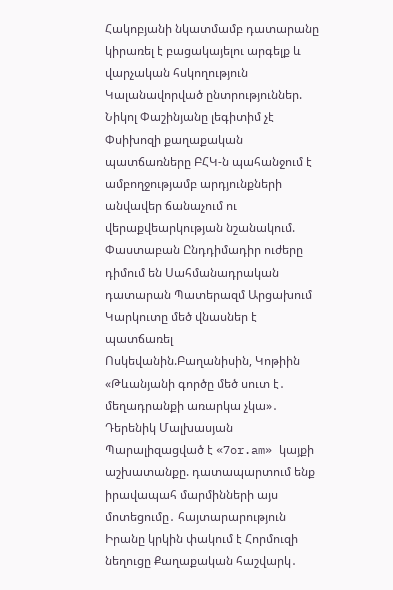Հակոբյանի նկատմամբ դատարանը կիրառել է բացակայելու արգելք և վարչական հսկողություն Կալանավորված ընտրություններ. Նիկոլ Փաշինյանը լեգիտիմ չէ Փսիխոզի քաղաքական պատճառները ԲՀԿ-ն պահանջում է ամբողջությամբ արդյունքների անվավեր ճանաչում ու վերաքվեարկության նշանակում. Փաստաբան Ընդդիմադիր ուժերը դիմում են Սահմանադրական դատարան Պատերազմ Արցախում
Կարկուտը մեծ վնասներ է պատճառել Ոսկեվանին.Բաղանիսին, Կոթիին «Թևանյանի գործը մեծ սուտ է․ մեղադրանքի առարկա չկա»․ Դերենիկ Մալխասյան Պարալիզացված է «7or.am» կայքի աշխատանքը. դատապարտում ենք իրավապահ մարմինների այս մոտեցումը․ հայտարարություն Իրանը կրկին փակում է Հորմուզի նեղուցը Քաղաքական հաշվարկ․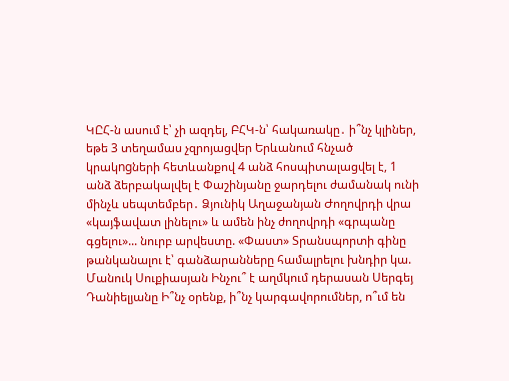ԿԸՀ-ն ասում է՝ չի ազդել, ԲՀԿ-ն՝ հակառակը․ ի՞նչ կլիներ, եթե 3 տեղամաս չզրոյացվեր Երևանում հնչած կրակngների հետևանքով 4 անձ հոսպիտալացվել է, 1 անձ ձերբակալվել է Փաշինյանը ջարդելու ժամանակ ունի մինչև սեպտեմբեր․ Ձյունիկ Աղաջանյան Ժողովրդի վրա «կայֆավատ լինելու» և ամեն ինչ ժողովրդի «գրպանը գցելու»... նուրբ արվեստը. «Փաստ» Տրանսպորտի գինը թանկանալու է՝ գանձարանները համալրելու խնդիր կա. Մանուկ Սուքիասյան Ինչու՞ է աղմկում դերասան Սերգեյ Դանիելյանը Ի՞նչ օրենք, ի՞նչ կարգավորումներ, ո՞ւմ են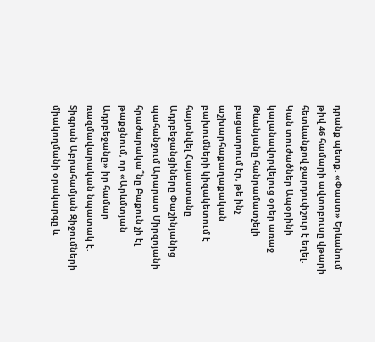դրանք պետք. «Փաստ» Երևանում թիվ 46 համարի ավտոբուսը վթարի հետևանքով ջարդուփշուր է եղել. Կան տուժածներ Ապօրինի կալանավորվելուց օրեր առաջ Թևանյանը հանրամատչելի բացատրում էր, թե ինչ աշխարհաքաղաքական բախումների կիզակետում է հայտնվել Հայաստանը Ադրբեջանցիները Փաշինյանից պահանջում Արարատ Միրզոյանի հրաժարակա՞նը Բաքուն չի էլ թաքցնում, որ «Արևմտյան Ադրբեջանը» իր համար ռազմավարական նպատակ է. Տիգրան Աբրահամյան Զիջումների միակողմանի օրակարգը և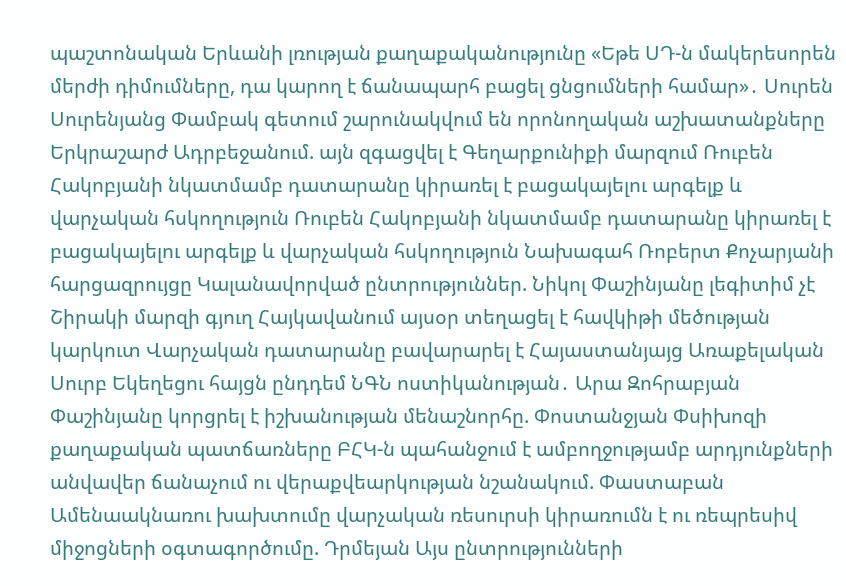պաշտոնական Երևանի լռության քաղաքականությունը «Եթե ՍԴ-ն մակերեսորեն մերժի դիմումները, դա կարող է ճանապարհ բացել ցնցումների համար»․ Սուրեն Սուրենյանց Փամբակ գետում շարունակվում են որոնողական աշխատանքները Երկրաշարժ Ադրբեջանում. այն զգացվել է Գեղարքունիքի մարզում Ռուբեն Հակոբյանի նկատմամբ դատարանը կիրառել է բացակայելու արգելք և վարչական հսկողություն Ռուբեն Հակոբյանի նկատմամբ դատարանը կիրառել է բացակայելու արգելք և վարչական հսկողություն Նախագահ Ռոբերտ Քոչարյանի հարցազրույցը Կալանավորված ընտրություններ. Նիկոլ Փաշինյանը լեգիտիմ չէ Շիրակի մարզի գյուղ Հայկավանում այսօր տեղացել է հավկիթի մեծության կարկուտ Վարչական դատարանը բավարարել է Հայաստանյայց Առաքելական Սուրբ Եկեղեցու հայցն ընդդեմ ՆԳՆ ոստիկանության․ Արա Զոհրաբյան Փաշինյանը կորցրել է իշխանության մենաշնորհը. Փոստանջյան Փսիխոզի քաղաքական պատճառները ԲՀԿ-ն պահանջում է ամբողջությամբ արդյունքների անվավեր ճանաչում ու վերաքվեարկության նշանակում. Փաստաբան Ամենաակնառու խախտումը վարչական ռեսուրսի կիրառումն է ու ռեպրեսիվ միջոցների օգտագործումը. Դրմեյան Այս ընտրությունների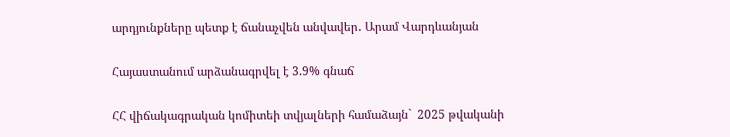արդյունքները պետք է ճանաչվեն անվավեր․ Արամ Վարդևանյան

Հայաստանում արձանագրվել է 3.9% գնաճ

ՀՀ վիճակագրական կոմիտեի տվյալների համաձայն`  2025 թվականի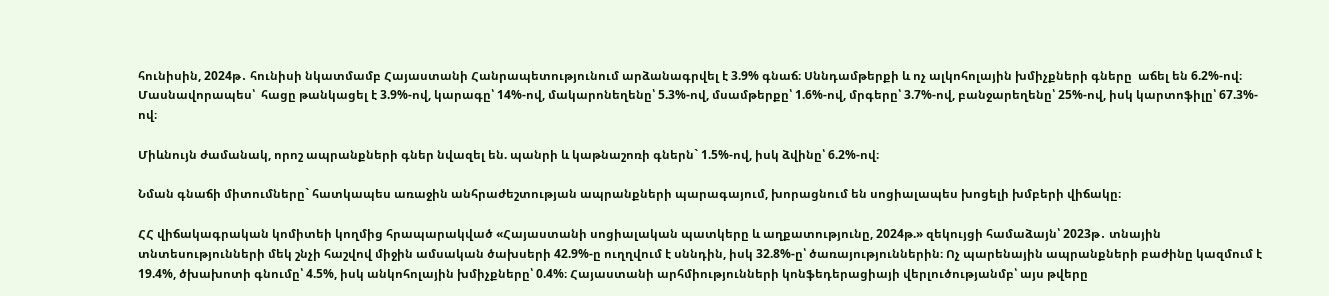հունիսին, 2024թ․ հունիսի նկատմամբ Հայաստանի Հանրապետությունում արձանագրվել է 3.9% գնաճ։ Սննդամթերքի և ոչ ալկոհոլային խմիչքների գները  աճել են 6.2%-ով։ Մասնավորապես՝  հացը թանկացել է 3.9%-ով, կարագը՝ 14%-ով, մակարոնեղենը՝ 5.3%-ով, մսամթերքը՝ 1.6%-ով, մրգերը՝ 3.7%-ով, բանջարեղենը՝ 25%-ով, իսկ կարտոֆիլը՝ 67.3%- ով։

Միևնույն ժամանակ, որոշ ապրանքների գներ նվազել են. պանրի և կաթնաշոռի գներն` 1.5%-ով, իսկ ձվինը՝ 6.2%-ով։

Նման գնաճի միտումները` հատկապես առաջին անհրաժեշտության ապրանքների պարագայում, խորացնում են սոցիալապես խոցելի խմբերի վիճակը։

ՀՀ վիճակագրական կոմիտեի կողմից հրապարակված «Հայաստանի սոցիալական պատկերը և աղքատությունը, 2024թ.» զեկույցի համաձայն՝ 2023թ․ տնային տնտեսությունների մեկ շնչի հաշվով միջին ամսական ծախսերի 42.9%-ը ուղղվում է սննդին, իսկ 32.8%-ը՝ ծառայություններին։ Ոչ պարենային ապրանքների բաժինը կազմում է 19.4%, ծխախոտի գնումը՝ 4.5%, իսկ անկոհոլային խմիչքները՝ 0.4%։ Հայաստանի արհմիությունների կոնֆեդերացիայի վերլուծությանմբ՝ այս թվերը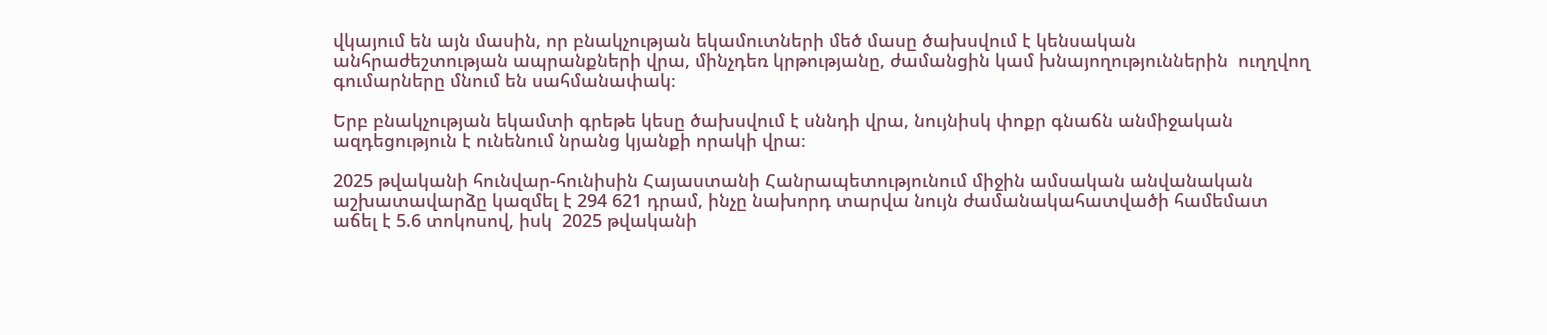վկայում են այն մասին, որ բնակչության եկամուտների մեծ մասը ծախսվում է կենսական անհրաժեշտության ապրանքների վրա, մինչդեռ կրթությանը, ժամանցին կամ խնայողություններին  ուղղվող գումարները մնում են սահմանափակ։

Երբ բնակչության եկամտի գրեթե կեսը ծախսվում է սննդի վրա, նույնիսկ փոքր գնաճն անմիջական ազդեցություն է ունենում նրանց կյանքի որակի վրա։

2025 թվականի հունվար-հունիսին Հայաստանի Հանրապետությունում միջին ամսական անվանական աշխատավարձը կազմել է 294 621 դրամ, ինչը նախորդ տարվա նույն ժամանակահատվածի համեմատ աճել է 5.6 տոկոսով, իսկ  2025 թվականի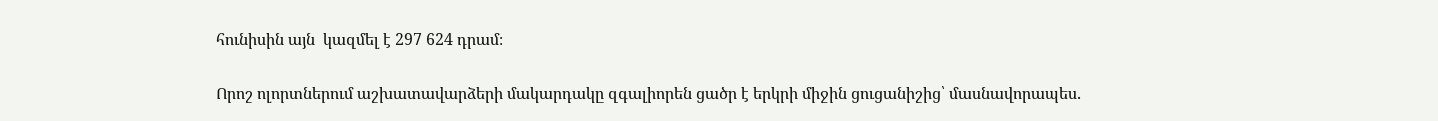հունիսին այն  կազմել է 297 624 դրամ։

Որոշ ոլորտներում աշխատավարձերի մակարդակը զգալիորեն ցածր է երկրի միջին ցուցանիշից՝ մասնավորապես․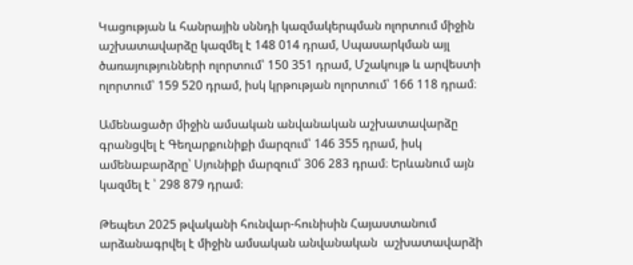Կացության և հանրային սննդի կազմակերպման ոլորտում միջին աշխատավարձը կազմել է 148 014 դրամ, Սպասարկման այլ ծառայությունների ոլորտում՝ 150 351 դրամ, Մշակույթ և արվեստի ոլորտում՝ 159 520 դրամ, իսկ կրթության ոլորտում՝ 166 118 դրամ։

Ամենացածր միջին ամսական անվանական աշխատավարձը գրանցվել է Գեղարքունիքի մարզում՝ 146 355 դրամ, իսկ ամենաբարձրը՝ Սյունիքի մարզում՝ 306 283 դրամ։ Երևանում այն  կազմել է ՝ 298 879 դրամ։

Թեպետ 2025 թվականի հունվար-հունիսին Հայաստանում արձանագրվել է միջին ամսական անվանական  աշխատավարձի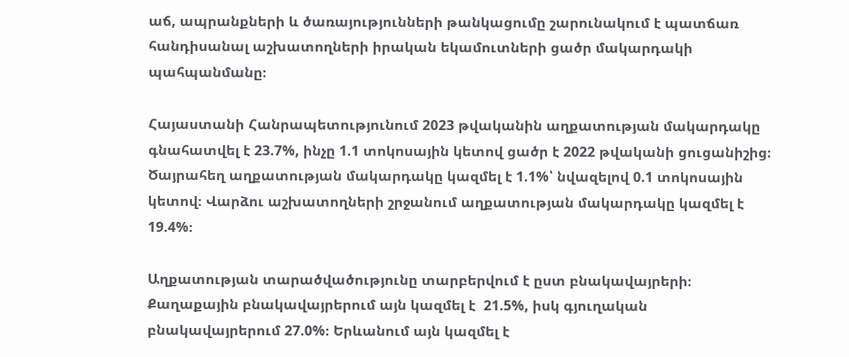աճ, ապրանքների և ծառայությունների թանկացումը շարունակում է պատճառ հանդիսանալ աշխատողների իրական եկամուտների ցածր մակարդակի պահպանմանը։

Հայաստանի Հանրապետությունում 2023 թվականին աղքատության մակարդակը գնահատվել է 23.7%, ինչը 1.1 տոկոսային կետով ցածր է 2022 թվականի ցուցանիշից։ Ծայրահեղ աղքատության մակարդակը կազմել է 1.1%՝ նվազելով 0.1 տոկոսային կետով։ Վարձու աշխատողների շրջանում աղքատության մակարդակը կազմել է 19.4%։

Աղքատության տարածվածությունը տարբերվում է ըստ բնակավայրերի։ Քաղաքային բնակավայրերում այն կազմել է  21.5%, իսկ գյուղական բնակավայրերում 27.0%։ Երևանում այն կազմել է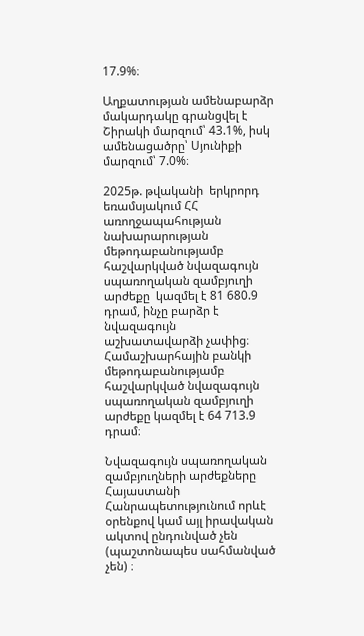17.9%։

Աղքատության ամենաբարձր մակարդակը գրանցվել է Շիրակի մարզում՝ 43.1%, իսկ ամենացածրը՝ Սյունիքի մարզում՝ 7.0%։

2025թ. թվականի  երկրորդ եռամսյակում ՀՀ առողջապահության նախարարության մեթոդաբանությամբ հաշվարկված նվազագույն սպառողական զամբյուղի արժեքը  կազմել է 81 680.9 դրամ, ինչը բարձր է նվազագույն աշխատավարձի չափից։ Համաշխարհային բանկի մեթոդաբանությամբ հաշվարկված նվազագույն սպառողական զամբյուղի արժեքը կազմել է 64 713.9 դրամ։

Նվազագույն սպառողական զամբյուղների արժեքները Հայաստանի Հանրապետությունում որևէ օրենքով կամ այլ իրավական ակտով ընդունված չեն (պաշտոնապես սահմանված չեն) ։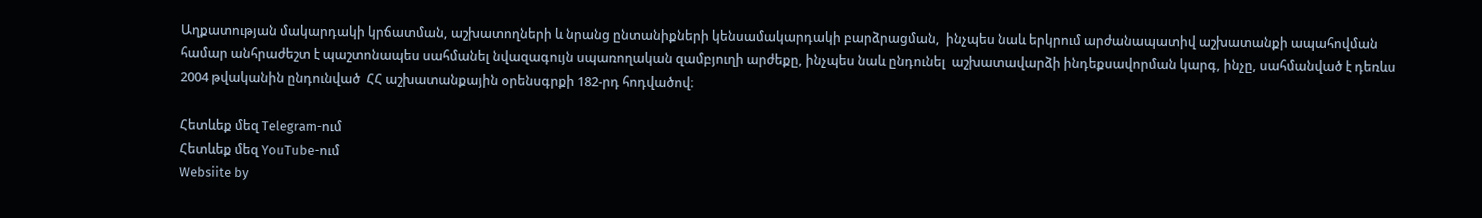Աղքատության մակարդակի կրճատման, աշխատողների և նրանց ընտանիքների կենսամակարդակի բարձրացման,  ինչպես նաև երկրում արժանապատիվ աշխատանքի ապահովման համար անհրաժեշտ է պաշտոնապես սահմանել նվազագույն սպառողական զամբյուղի արժեքը, ինչպես նաև ընդունել  աշխատավարձի ինդեքսավորման կարգ, ինչը, սահմանված է դեռևս  2004 թվականին ընդունված  ՀՀ աշխատանքային օրենսգրքի 182-րդ հոդվածով։

Հետևեք մեզ Telegram-ում
Հետևեք մեզ YouTube-ում
Websiite by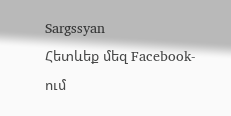Sargssyan
Հետևեք մեզ Facebook-ում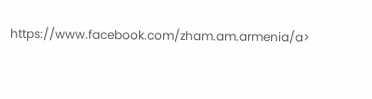https://www.facebook.com/zham.am.armenia/a>